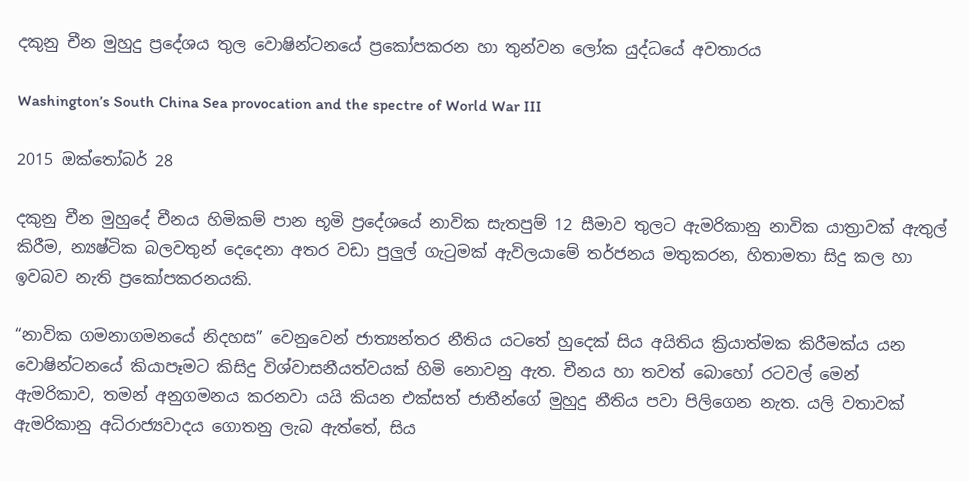දකුනු චීන මුහුදු ප්‍රදේශය තුල වොෂින්ටනයේ ප්‍රකෝපකරන හා තුන්වන ලෝක යුද්ධයේ අවතාරය

Washington’s South China Sea provocation and the spectre of World War III

2015 ඔක්තෝබර් 28

දකුනු චීන මුහුදේ චීනය හිමිකම් පාන භූමි ප්‍රදේශයේ නාවික සැතපුම් 12 සීමාව තුලට ඇමරිකානු නාවික යාත්‍රාවක් ඇතුල් කිරීම, න්‍යෂ්ටික බලවතුන් දෙදෙනා අතර වඩා පුලුල් ගැටුමක් ඇවිලයාමේ තර්ජනය මතුකරන, හිතාමතා සිදු කල හා ඉවබව නැති ප්‍රකෝපකරනයකි.

“නාවික ගමනාගමනයේ නිදහස” වෙනුවෙන් ජාත්‍යන්තර නීතිය යටතේ හුදෙක් සිය අයිතිය ක්‍රියාත්මක කිරීමක්ය යන වොෂින්ටනයේ කියාපෑමට කිසිදු විශ්වාසනීයත්වයක් හිමි නොවනු ඇත. චීනය හා තවත් බොහෝ රටවල් මෙන් ඇමරිකාව, තමන් අනුගමනය කරනවා යයි කියන එක්සත් ජාතීන්ගේ මුහුදු නීතිය පවා පිලිගෙන නැත. යලි වතාවක් ඇමරිකානු අධිරාජ්‍යවාදය ගොතනු ලැබ ඇත්තේ, සිය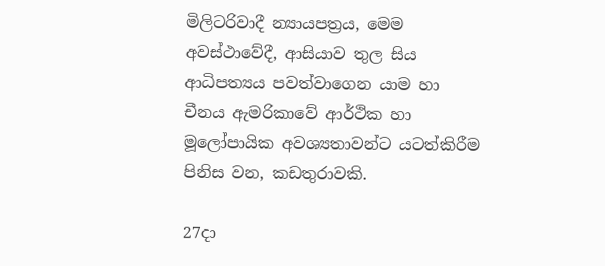මිලිටරිවාදී න්‍යායපත්‍රය, මෙම අවස්ථාවේදී, ආසියාව තුල සිය ආධිපත්‍යය පවත්වාගෙන යාම හා චීනය ඇමරිකාවේ ආර්ථික හා මූලෝපායික අවශ්‍යතාවන්ට යටත්කිරීම පිනිස වන, කඩතුරාවකි.

27දා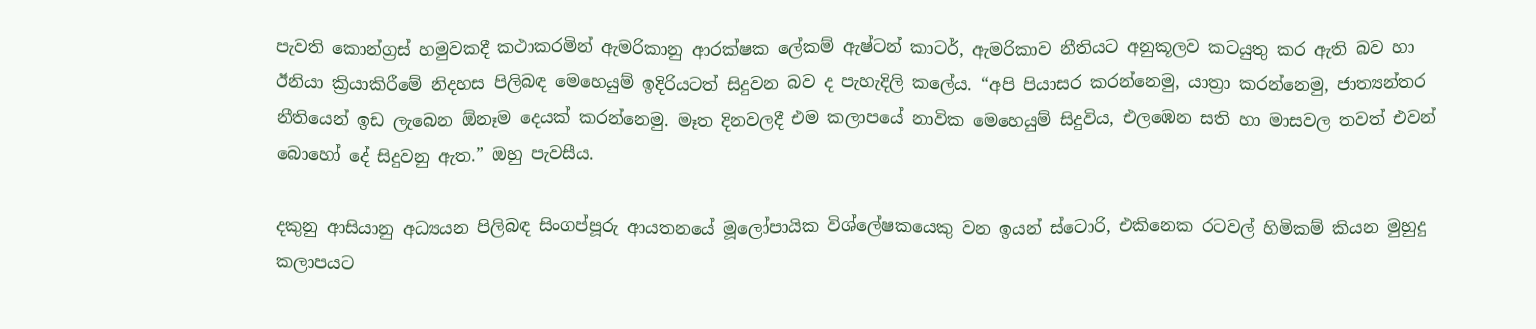පැවති කොන්ග්‍රස් හමුවකදී කථාකරමින් ඇමරිකානු ආරක්ෂක ලේකම් ඇෂ්ටන් කාටර්, ඇමරිකාව නීතියට අනුකූලව කටයුතු කර ඇති බව හා ඊනියා ක්‍රියාකිරීමේ නිදහස පිලිබඳ මෙහෙයුම් ඉදිරියටත් සිදුවන බව ද පැහැදිලි කලේය. “අපි පියාසර කරන්නෙමු, යාත්‍රා කරන්නෙමු, ජාත්‍යන්තර නීතියෙන් ඉඩ ලැබෙන ඕනෑම දෙයක් කරන්නෙමු. මෑත දිනවලදී එම කලාපයේ නාවික මෙහෙයුම් සිදුවිය, එලඹෙන සති හා මාසවල තවත් එවන් බොහෝ දේ සිදුවනු ඇත.” ඔහු පැවසීය.

දකුනු ආසියානු අධ්‍යයන පිලිබඳ සිංගප්පූරු ආයතනයේ මූලෝපායික විශ්ලේෂකයෙකු වන ඉයන් ස්ටොරි, එකිනෙක රටවල් හිමිකම් කියන මුහුදු කලාපයට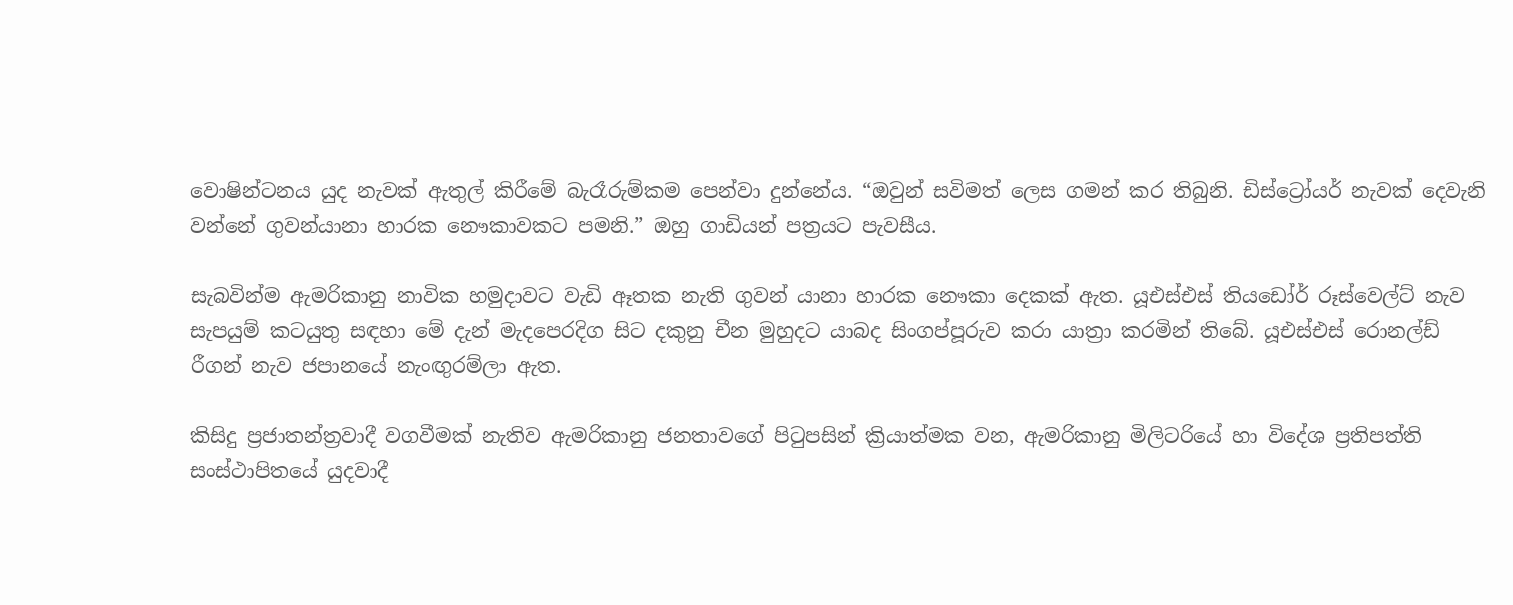වොෂින්ටනය යුද නැවක් ඇතුල් කිරීමේ බැරෑරුම්කම පෙන්වා දුන්නේය. “ඔවුන් සවිමත් ලෙස ගමන් කර තිබුනි. ඩිස්ට්‍රෝයර් නැවක් දෙවැනි වන්නේ ගුවන්යානා හාරක නෞකාවකට පමනි.” ඔහු ගාඩියන් පත්‍රයට පැවසීය.

සැබවින්ම ඇමරිකානු නාවික හමුදාවට වැඩි ඈතක නැති ගුවන් යානා හාරක නෞකා දෙකක් ඇත. යූඑස්එස් තියඩෝර් රූස්වෙල්ට් නැව සැපයුම් කටයුතු සඳහා මේ දැන් මැදපෙරදිග සිට දකුනු චීන මුහුදට යාබද සිංගප්පූරුව කරා යාත්‍රා කරමින් තිබේ. යූඑස්එස් රොනල්ඩ් රීගන් නැව ජපානයේ නැංඟුරම්ලා ඇත.

කිසිදු ප්‍රජාතන්ත්‍රවාදී වගවීමක් නැතිව ඇමරිකානු ජනතාවගේ පිටුපසින් ක්‍රියාත්මක වන, ඇමරිකානු මිලිටරියේ හා විදේශ ප්‍රතිපත්ති සංස්ථාපිතයේ යුදවාදී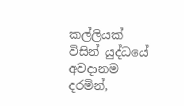කල්ලියක් විසින් යුද්ධයේ අවදානම දරමින්,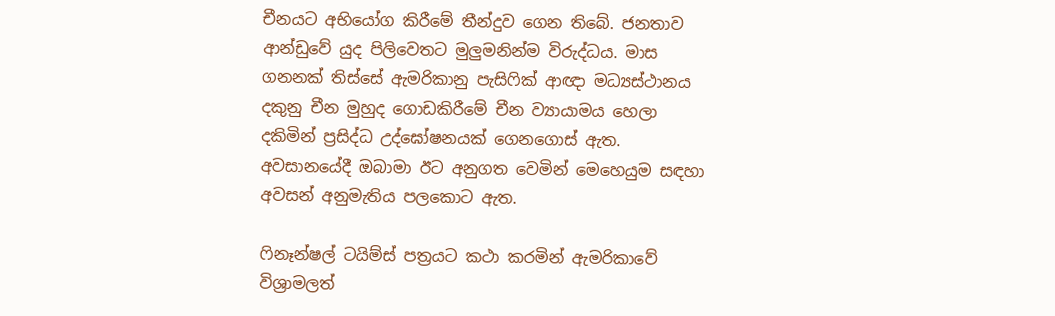චීනයට අභියෝග කිරීමේ තීන්දුව ගෙන තිබේ. ජනතාව ආන්ඩුවේ යුද පිලිවෙතට මුලුමනින්ම විරුද්ධය. මාස ගනනක් තිස්සේ ඇමරිකානු පැසිෆික් ආඥා මධ්‍යස්ථානය දකුනු චීන මුහුද ගොඩකිරීමේ චීන ව්‍යායාමය හෙලා දකිමින් ප්‍රසිද්ධ උද්ඝෝෂනයක් ගෙනගොස් ඇත. අවසානයේදී ඔබාමා ඊට අනුගත වෙමින් මෙහෙයුම සඳහා අවසන් අනුමැතිය පලකොට ඇත.

ෆිනෑන්ෂල් ටයිම්ස් පත්‍රයට කථා කරමින් ඇමරිකාවේ විශ්‍රාමලත්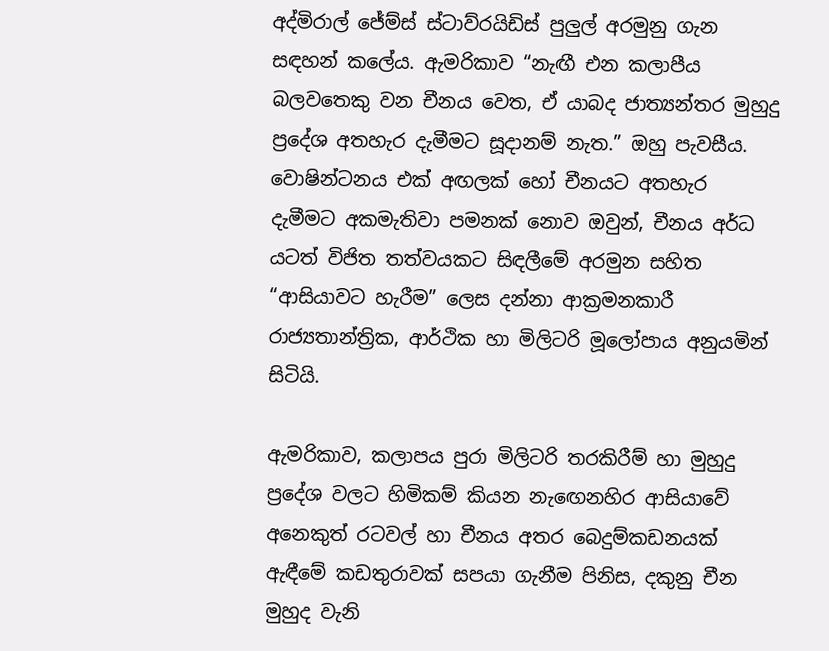අද්මිරාල් ජේම්ස් ස්ටාව්රයිඩිස් පුලුල් අරමුනු ගැන සඳහන් කලේය. ඇමරිකාව “නැඟී එන කලාපීය බලවතෙකු වන චීනය වෙත, ඒ යාබද ජාත්‍යන්තර මුහුදු ප්‍රදේශ අතහැර දැමීමට සූදානම් නැත.” ඔහු පැවසීය. වොෂින්ටනය එක් අඟලක් හෝ චීනයට අතහැර දැමීමට අකමැතිවා පමනක් නොව ඔවුන්, චීනය අර්ධ යටත් විජිත තත්වයකට සිඳලීමේ අරමුන සහිත “ආසියාවට හැරීම” ලෙස දන්නා ආක්‍රමනකාරී රාජ්‍යතාන්ත්‍රික, ආර්ථික හා මිලිටරි මූලෝපාය අනුයමින් සිටියි.

ඇමරිකාව, කලාපය පුරා මිලිටරි තරකිරීම් හා මුහුදු ප්‍රදේශ වලට හිමිකම් කියන නැඟෙනහිර ආසියාවේ අනෙකුත් රටවල් හා චීනය අතර බෙදුම්කඩනයක් ඇඳීමේ කඩතුරාවක් සපයා ගැනීම පිනිස, දකුනු චීන මුහුද වැනි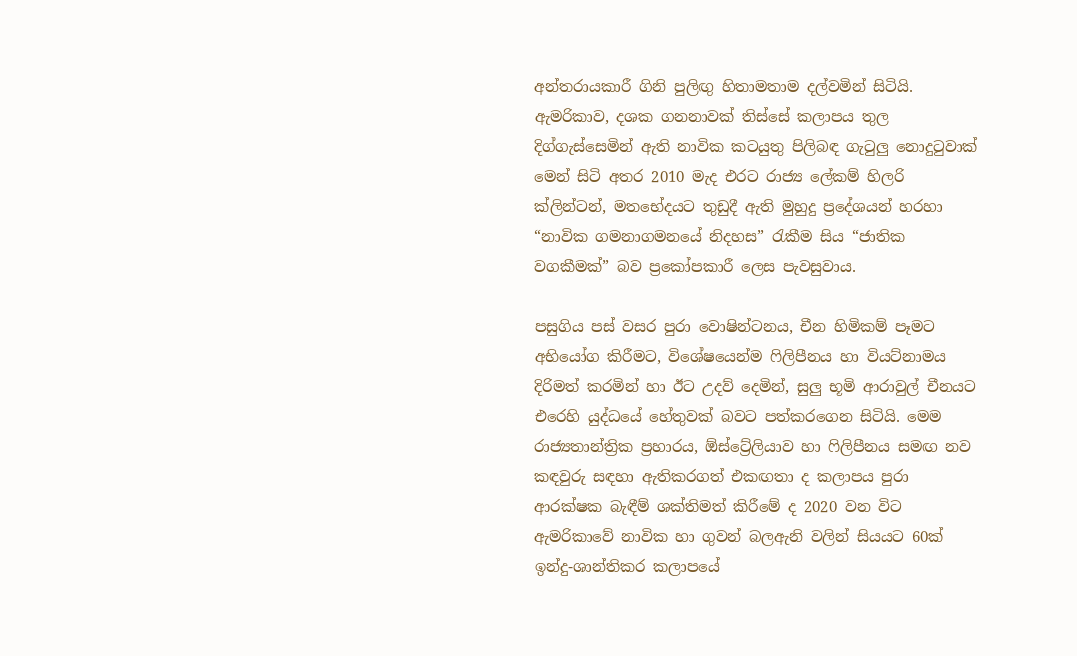අන්තරායකාරී ගිනි පුලිඟු හිතාමතාම දල්වමින් සිටියි. ඇමරිකාව, දශක ගනනාවක් තිස්සේ කලාපය තුල දිග්ගැස්සෙමින් ඇති නාවික කටයුතු පිලිබඳ ගැටුලු නොදුටුවාක් මෙන් සිටි අතර 2010 මැද එරට රාජ්‍ය ලේකම් හිලරි ක්ලින්ටන්, මතභේදයට තුඩුදී ඇති මුහුදු ප්‍රදේශයන් හරහා “නාවික ගමනාගමනයේ නිදහස” රැකීම සිය “ජාතික වගකීමක්” බව ප්‍රකෝපකාරී ලෙස පැවසුවාය.

පසුගිය පස් වසර පුරා වොෂින්ටනය, චීන හිමිකම් පෑමට අභියෝග කිරීමට, විශේෂයෙන්ම ෆිලිපීනය හා වියට්නාමය දිරිමත් කරමින් හා ඊට උදව් දෙමින්, සුලු භූමි ආරාවුල් චීනයට එරෙහි යුද්ධයේ හේතුවක් බවට පත්කරගෙන සිටියි. මෙම රාජ්‍යතාන්ත්‍රික ප්‍රහාරය, ඕස්ට්‍රේලියාව හා ෆිලිපීනය සමඟ නව කඳවුරු සඳහා ඇතිකරගත් එකඟතා ද කලාපය පුරා ආරක්ෂක බැඳීම් ශක්තිමත් කිරීමේ ද 2020 වන විට ඇමරිකාවේ නාවික හා ගුවන් බලඇනි වලින් සියයට 60ක් ඉන්දු-ශාන්තිකර කලාපයේ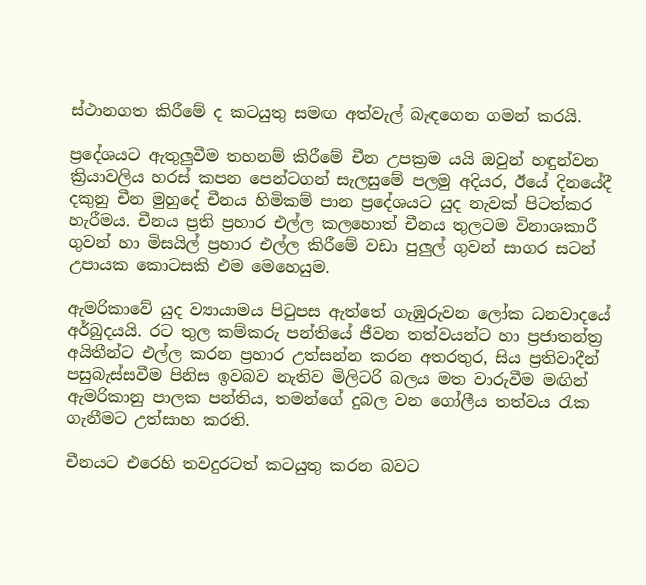ස්ථානගත කිරීමේ ද කටයුතු සමඟ අත්වැල් බැඳගෙන ගමන් කරයි.

ප්‍රදේශයට ඇතුලුවීම තහනම් කිරීමේ චීන උපක්‍රම යයි ඔවුන් හඳුන්වන ක්‍රියාවලිය හරස් කපන පෙන්ටගන් සැලසුමේ පලමු අදියර, ඊයේ දිනයේදී දකුනු චීන මුහුදේ චීනය හිමිකම් පාන ප්‍රදේශයට යුද නැවක් පිටත්කර හැරීමය. චීනය ප්‍රති ප්‍රහාර එල්ල කලහොත් චීනය තුලටම විනාශකාරී ගුවන් හා මිසයිල් ප්‍රහාර එල්ල කිරීමේ වඩා පුලුල් ගුවන් සාගර සටන් උපායක කොටසකි එම මෙහෙයුම.

ඇමරිකාවේ යුද ව්‍යායාමය පිටුපස ඇත්තේ ගැඹුරුවන ලෝක ධනවාදයේ අර්බුදයයි. රට තුල කම්කරු පන්තියේ ජීවන තත්වයන්ට හා ප්‍රජාතන්ත්‍ර අයිතීන්ට එල්ල කරන ප්‍රහාර උත්සන්න කරන අතරතුර, සිය ප්‍රතිවාදීන් පසුබැස්සවීම පිනිස ඉවබව නැතිව මිලිටරි බලය මත වාරුවීම මඟින් ඇමරිකානු පාලක පන්තිය, තමන්ගේ දුබල වන ගෝලීය තත්වය රැක ගැනීමට උත්සාහ කරති.

චීනයට එරෙහි තවදුරටත් කටයුතු කරන බවට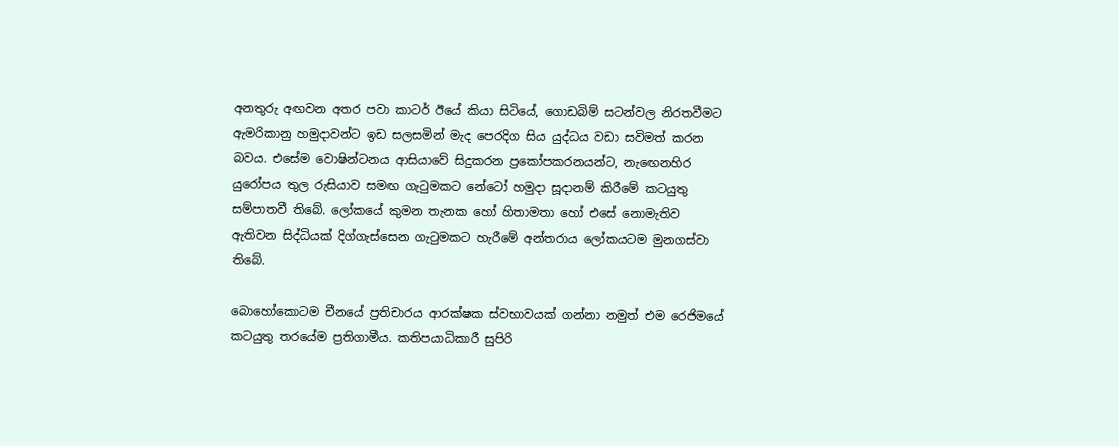අනතුරු අඟවන අතර පවා කාටර් ඊයේ කියා සිටියේ, ගොඩබිම් සටන්වල නිරතවීමට ඇමරිකානු හමුදාවන්ට ඉඩ සලසමින් මැද පෙරදිග සිය යුද්ධය වඩා සවිමත් කරන බවය. එසේම වොෂින්ටනය ආසියාවේ සිදුකරන ප්‍රකෝපකරනයන්ට, නැඟෙනහිර යුරෝපය තුල රුසියාව සමඟ ගැටුමකට නේටෝ හමුදා සූදානම් කිරීමේ කටයුතු සම්පාතවී තිබේ. ලෝකයේ කුමන තැනක හෝ හිතාමතා හෝ එසේ නොමැතිව ඇතිවන සිද්ධියක් දිග්ගැස්සෙන ගැටුමකට හැරීමේ අන්තරාය ලෝකයටම මුනගස්වා තිබේ.

බොහෝකොටම චීනයේ ප්‍රතිචාරය ආරක්ෂක ස්වභාවයක් ගන්නා නමුත් එම රෙජිමයේ කටයුතු තරයේම ප්‍රතිගාමීය. කතිපයාධිකාරී සුපිරි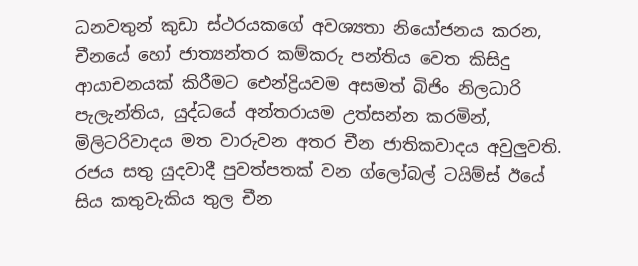ධනවතුන් කුඩා ස්ථරයකගේ අවශ්‍යතා නියෝජනය කරන, චීනයේ හෝ ජාත්‍යන්තර කම්කරු පන්තිය වෙත කිසිදු ආයාචනයක් කිරීමට ඓන්ද්‍රියවම අසමත් බිජිං නිලධාරි පැලැන්තිය, යුද්ධයේ අන්තරායම උත්සන්න කරමින්, මිලිටරිවාදය මත වාරුවන අතර චීන ජාතිකවාදය අවුලුවති. රජය සතු යුදවාදී පුවත්පතක් වන ග්ලෝබල් ටයිම්ස් ඊයේ සිය කතුවැකිය තුල චීන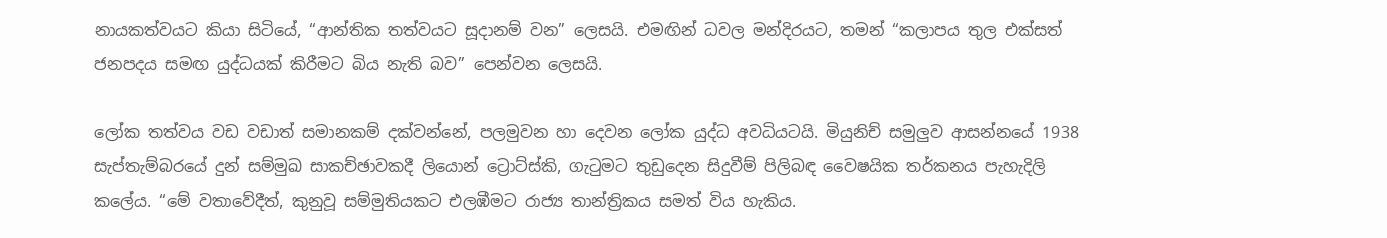නායකත්වයට කියා සිටියේ, “ආන්තික තත්වයට සූදානම් වන” ලෙසයි. එමඟින් ධවල මන්දිරයට, තමන් “කලාපය තුල එක්සත් ජනපදය සමඟ යුද්ධයක් කිරීමට බිය නැති බව” පෙන්වන ලෙසයි.

ලෝක තත්වය වඩ වඩාත් සමානකම් දක්වන්නේ, පලමුවන හා දෙවන ලෝක යුද්ධ අවධියටයි. මියුනිච් සමුලුව ආසන්නයේ 1938 සැප්තැම්බරයේ දුන් සම්මුඛ සාකච්ඡාවකදී ලියොන් ට්‍රොට්ස්කි, ගැටුමට තුඩුදෙන සිදුවීම් පිලිබඳ වෛෂයික තර්කනය පැහැදිලි කලේය. “මේ වතාවේදීත්, කුනුවූ සම්මුතියකට එලඹීමට රාජ්‍ය තාන්ත්‍රිකය සමත් විය හැකිය.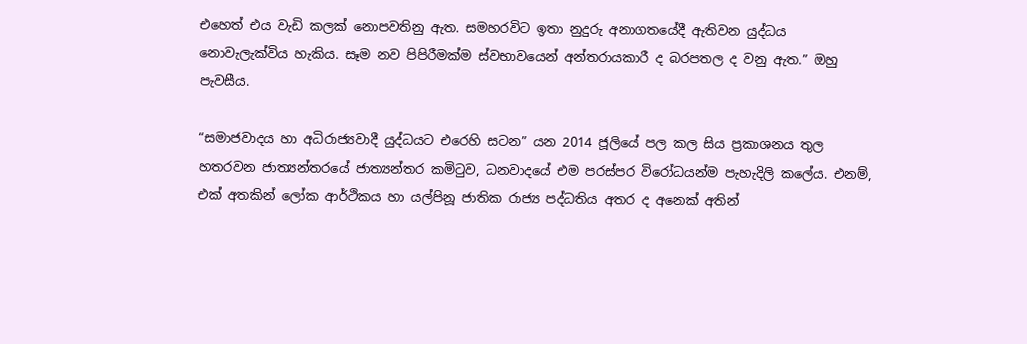එහෙත් එය වැඩි කලක් නොපවතිනු ඇත. සමහරවිට ඉතා නුදුරු අනාගතයේදී ඇතිවන යුද්ධය නොවැලැක්විය හැකිය. සෑම නව පිපිරීමක්ම ස්වභාවයෙන් අන්තරායකාරී ද බරපතල ද වනු ඇත.” ඔහු පැවසීය.

“සමාජවාදය හා අධිරාජ්‍යවාදී යුද්ධයට එරෙහි සටන” යන 2014 ජූලියේ පල කල සිය ප්‍රකාශනය තුල හතරවන ජාත්‍යන්තරයේ ජාත්‍යන්තර කමිටුව, ධනවාදයේ එම පරස්පර විරෝධයන්ම පැහැදිලි කලේය. එනම්, එක් අතකින් ලෝක ආර්ථිකය හා යල්පිනූ ජාතික රාජ්‍ය පද්ධතිය අතර ද අනෙක් අතින්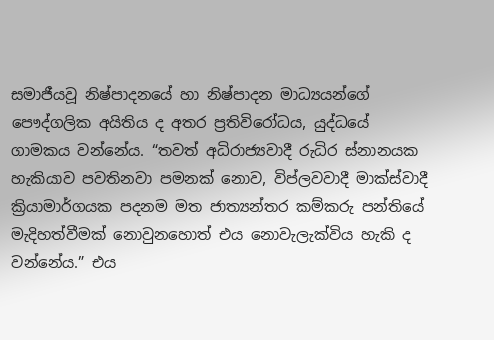සමාජීයවූ නිෂ්පාදනයේ හා නිෂ්පාදන මාධ්‍යයන්ගේ පෞද්ගලික අයිතිය ද අතර ප්‍රතිවිරෝධය, යුද්ධයේ ගාමකය වන්නේය. “තවත් අධිරාජ්‍යවාදී රුධිර ස්නානයක හැකියාව පවතිනවා පමනක් නොව, විප්ලවවාදී මාක්ස්වාදී ක්‍රියාමාර්ගයක පදනම මත ජාත්‍යන්තර කම්කරු පන්තියේ මැදිහත්වීමක් නොවුනහොත් එය නොවැලැක්විය හැකි ද වන්නේය.” එය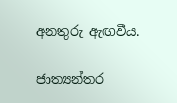අනතුරු ඇඟවීය.

ජාත්‍යන්තර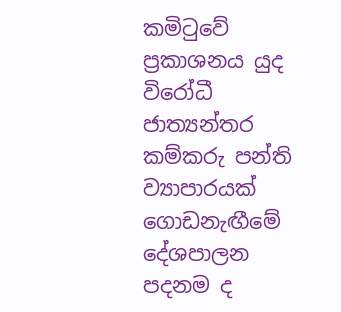කමිටුවේ ප්‍රකාශනය යුද විරෝධී ජාත්‍යන්තර කම්කරු පන්ති ව්‍යාපාරයක් ගොඩනැඟීමේ දේශපාලන පදනම ද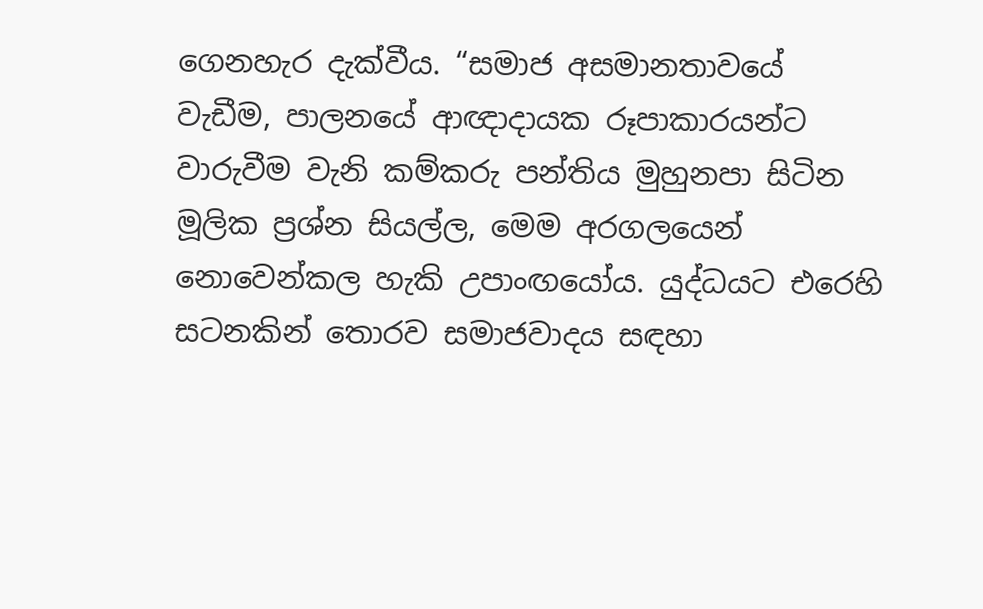ගෙනහැර දැක්වීය. “සමාජ අසමානතාවයේ වැඩීම, පාලනයේ ආඥාදායක රූපාකාරයන්ට වාරුවීම වැනි කම්කරු පන්තිය මුහුනපා සිටින මූලික ප්‍රශ්න සියල්ල, මෙම අරගලයෙන් නොවෙන්කල හැකි උපාංඟයෝය. යුද්ධයට එරෙහි සටනකින් තොරව සමාජවාදය සඳහා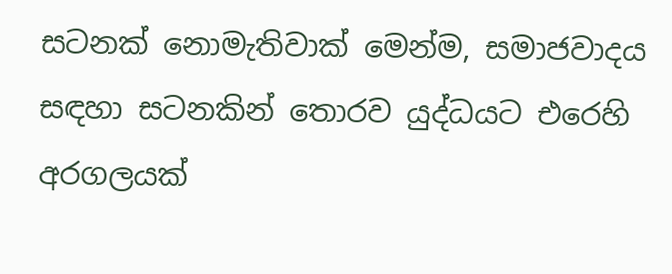සටනක් නොමැතිවාක් මෙන්ම, සමාජවාදය සඳහා සටනකින් තොරව යුද්ධයට එරෙහි අරගලයක්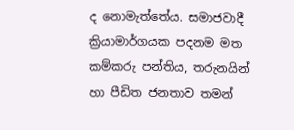ද නොමැත්තේය. සමාජවාදී ක්‍රියාමාර්ගයක පදනම මත කම්කරු පන්තිය, තරුනයින් හා පීඩිත ජනතාව තමන්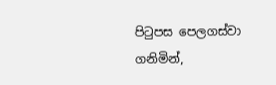පිටුපස පෙලගස්වා ගනිමින්,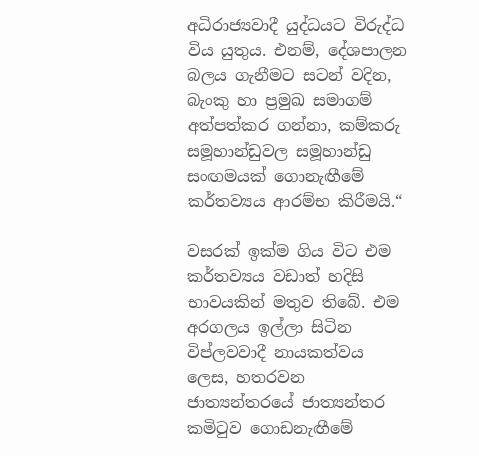අධිරාජ්‍යවාදී යුද්ධයට විරුද්ධ විය යුතුය. එනම්, දේශපාලන බලය ගැනීමට සටන් වදින, බැංකු හා ප්‍රමුඛ සමාගම් අත්පත්කර ගන්නා, කම්කරු සමූහාන්ඩුවල සමූහාන්ඩු සංඟමයක් ගොනැඟීමේ කර්තව්‍යය ආරම්භ කිරීමයි.“

වසරක් ඉක්ම ගිය විට එම කර්තව්‍යය වඩාත් හදිසි භාවයකින් මතුව තිබේ. එම අරගලය ඉල්ලා සිටින විප්ලවවාදී නායකත්වය ලෙස, හතරවන ජාත්‍යන්තරයේ ජාත්‍යන්තර කමිටුව ගොඩනැඟීමේ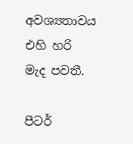අවශ්‍යතාවය එහි හරි මැද පවතී.

පීටර්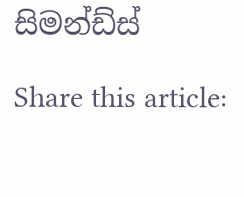සිමන්ඩ්ස්

Share this article: